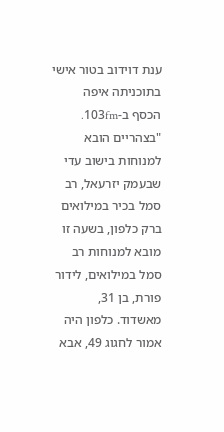ענת דוידוב בטור אישי בתוכניתה איפה הכסף ב-103fm.
"בצהריים הובא למנוחות בישוב עדי שבעמק יזרעאל, רב סמל בכיר במילואים ברק כלפון, בשעה זו מובא למנוחות רב סמל במילואים, לידור פורת, בן 31, מאשדוד. כלפון היה אמור לחגוג 49, אבא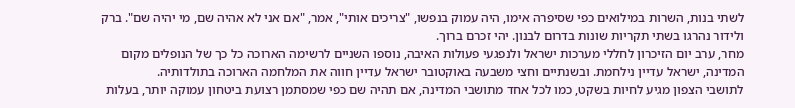לשתי בנות, השרות במילואים כפי שסיפרה אימו, היה עמוק בנפשו, "צריכים אותי", אמר, "אם אני לא אהיה שם, מי יהיה שם". ברק ולידור נהרגו בשתי תקריות שונות בדרום לבנון. יהי זכרם ברוך.
מחר, ערב יום הזיכרון לחללי מערכות ישראל ולנפגעי פעולות האיבה, נוספו השניים לרשימה הארוכה כל כך של הנופלים מקום המדינה, ישראל עדיין נילחמת. ובשנתיים וחצי משבעה באוקטובר ישראל עדיין חווה את המלחמה הארוכה בתולדותיה.
לתושבי הצפון מגיע לחיות בשקט, כמו לכל אחד מתושבי המדינה, אם תהיה שם כפי שמסתמן רצועת ביטחון עמוקה יותר, בעלות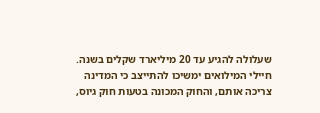שעלולה להגיע עד 20 מיליארד שקלים בשנה. חיילי המילואים ימשיכו להתייצב כי המדינה צריכה אותם, והחוק המכונה בטעות חוק גיוס,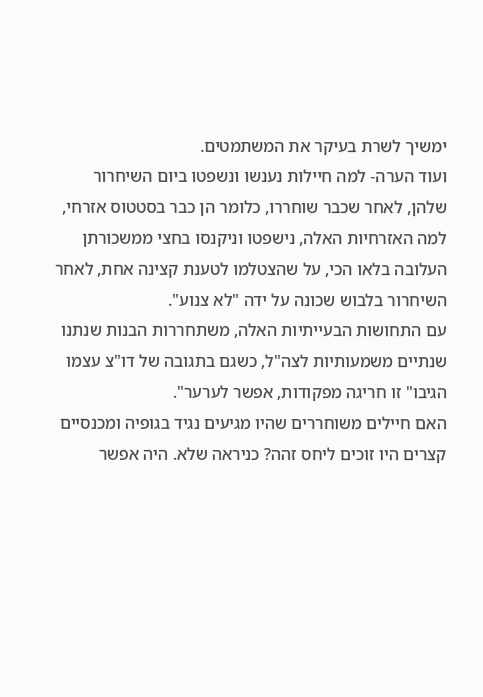ימשיך לשרת בעיקר את המשתמטים.
ועוד הערה- למה חיילות נענשו ונשפטו ביום השיחרור שלהן, לאחר שכבר שוחררו, כלומר הן כבר בסטטוס אזרחי, למה האזרחיות האלה, נישפטו וניקנסו בחצי ממשכורתן העלובה בלאו הכי, על שהצטלמו לטענת קצינה אחת, לאחר השיחרור בלבוש שכונה על ידה "לא צנוע".
עם התחושות הבעייתיות האלה, משתחררות הבנות שנתנו שנתיים משמעותיות לצה"ל, כשגם בתגובה של דו"צ עצמו הגיבו" זו חריגה מפקודות, אפשר לערער".
האם חיילים משוחררים שהיו מגיעים נגיד בגופיה ומכנסיים קצרים היו זוכים ליחס זהה? כניראה שלא. היה אפשר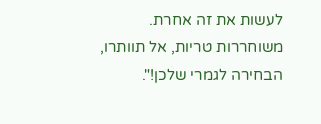לעשות את זה אחרת. משוחררות טריות, אל תוותרו, הבחירה לגמרי שלכן!".